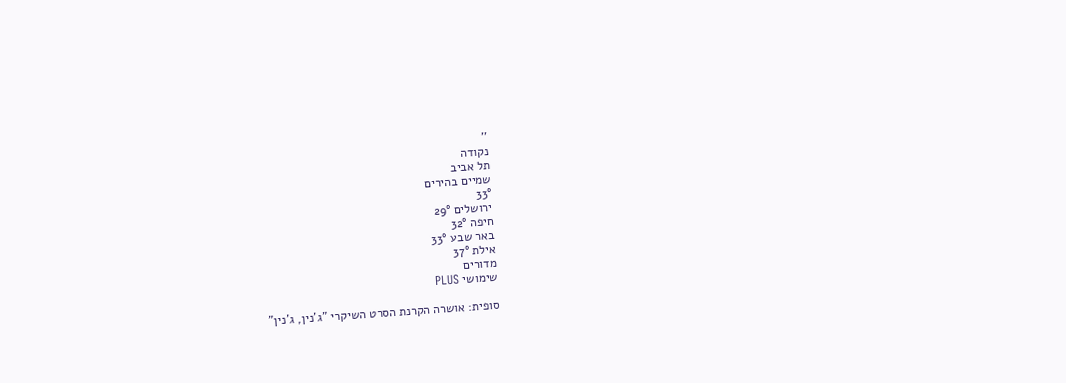''
נקודה
תל אביב
שמיים בהירים
33°
ירושלים 29°
חיפה 32°
באר שבע 33°
אילת 37°
מדורים
שימושי PLUS

סופית: אושרה הקרנת הסרט השיקרי "ג'נין, ג'נין"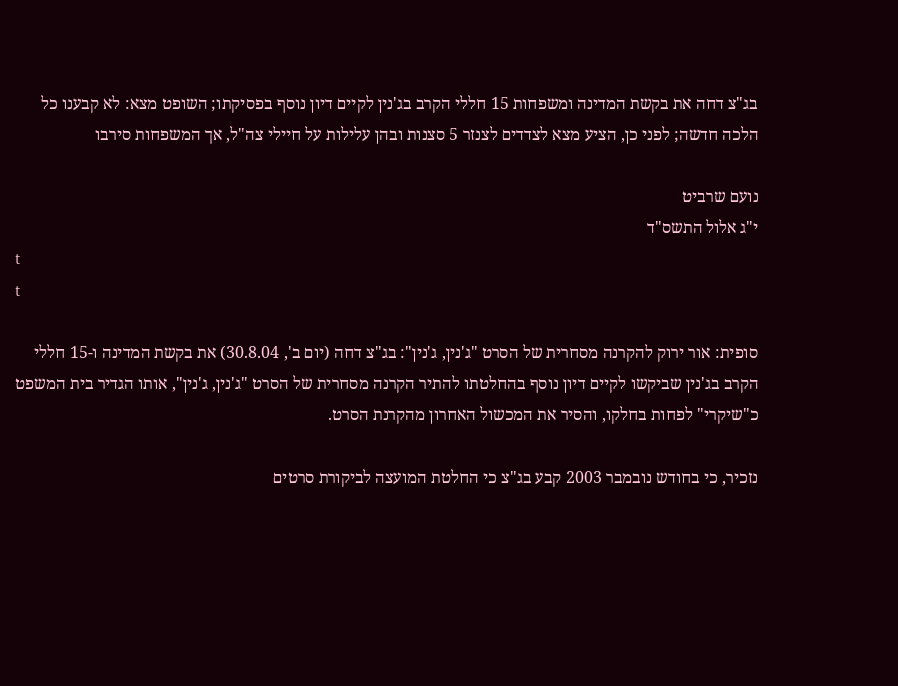בג"צ דחה את בקשת המדינה ומשפחות 15 חללי הקרב בג'נין לקיים דיון נוסף בפסיקתו; השופט מצא: לא קבענו כל הלכה חדשה; לפני כן, הציע מצא לצדדים לצנזר 5 סצנות ובהן עלילות על חיילי צה"ל, אך המשפחות סירבו

נועם שרביט
י"ג אלול התשס"ד
t
t

סופית: אור ירוק להקרנה מסחרית של הסרט "ג'נין, ג'נין": בג"צ דחה (יום ב', 30.8.04) את בקשת המדינה ו-15 חללי הקרב בג'נין שביקשו לקיים דיון נוסף בהחלטתו להתיר הקרנה מסחרית של הסרט "ג'נין, ג'נין", אותו הגדיר בית המשפט כ"שיקרי" לפחות בחלקו, והסיר את המכשול האחרון מהקרנת הסרט.

נזכיר, כי בחודש נובמבר 2003 קבע בג"צ כי החלטת המועצה לביקורת סרטים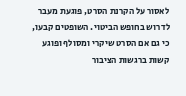לאסור על הקרנת הסרט, פוגעת מעבר לדרוש בחופש הביטוי. השופטים קבעו, כי גם אם הסרט שיקרי ומסולף ופוגע קשות ברגשות הציבור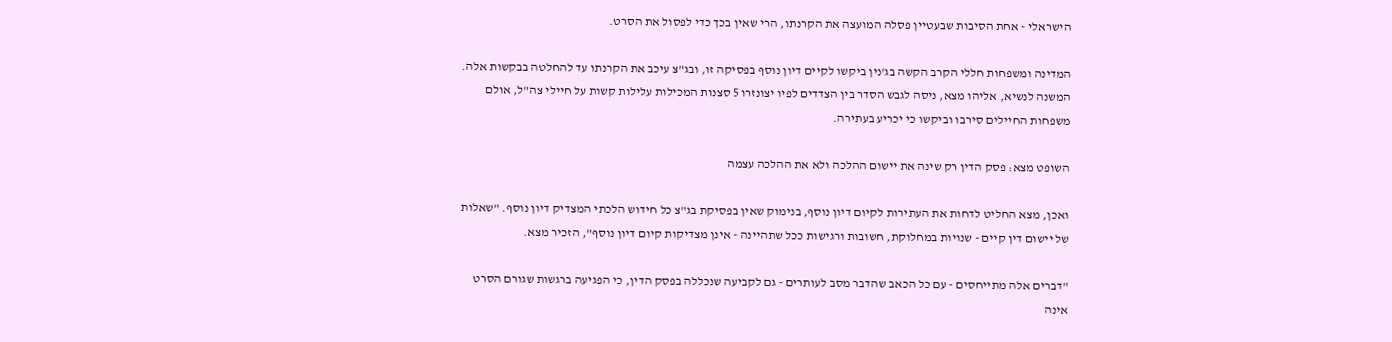הישראלי - אחת הסיבות שבעטיין פסלה המועצה את הקרנתו, הרי שאין בכך כדי לפסול את הסרט.

המדינה ומשפחות חללי הקרב הקשה בג'נין ביקשו לקיים דיון נוסף בפסיקה זו, ובג"צ עיכב את הקרנתו עד להחלטה בבקשות אלה. המשנה לנשיא, אליהו מצא, ניסה לגבש הסדר בין הצדדים לפיו יצונזרו 5 סצנות המכילות עלילות קשות על חיילי צה"ל, אולם משפחות החיילים סירבו וביקשו כי יכריע בעתירה.

השופט מצא: פסק הדין רק שינה את יישום ההלכה ולא את ההלכה עצמה

ואכן, מצא החליט לדחות את העתירות לקיום דיון נוסף, בנימוק שאין בפסיקת בג"צ כל חידוש הלכתי המצדיק דיון נוסף. "שאלות של יישום דין קיים - שנויות במחלוקת, חשובות ורגישות ככל שתהיינה - אינן מצדיקות קיום דיון נוסף", הזכיר מצא.

"דברים אלה מתייחסים - עם כל הכאב שהדבר מסב לעותרים - גם לקביעה שנכללה בפסק הדין, כי הפגיעה ברגשות שגורם הסרט אינה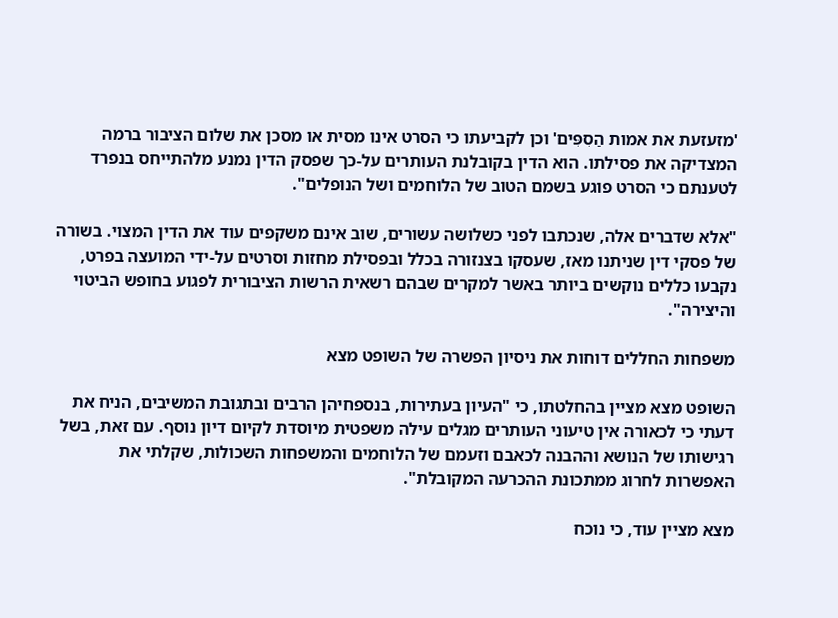'מזעזעת את אמות הַסִפִּים' וכן לקביעתו כי הסרט אינו מסית או מסכן את שלום הציבור ברמה המצדיקה את פסילתו. הוא הדין בקובלנת העותרים על-כך שפסק הדין נמנע מלהתייחס בנפרד לטענתם כי הסרט פוגע בשמם הטוב של הלוחמים ושל הנופלים".

"אלא שדברים אלה, שנכתבו לפני כשלושה עשורים, שוב אינם משקפים עוד את הדין המצוי. בשורה של פסקי דין שניתנו מאז, שעסקו בצנזורה בכלל ובפסילת מחזות וסרטים על-ידי המועצה בפרט, נקבעו כללים נוקשים ביותר באשר למקרים שבהם רשאית הרשות הציבורית לפגוע בחופש הביטוי והיצירה".

משפחות החללים דוחות את ניסיון הפשרה של השופט מצא

השופט מצא מציין בהחלטתו, כי "העיון בעתירות, בנספחיהן הרבים ובתגובת המשיבים, הניח את דעתי כי לכאורה אין טיעוני העותרים מגלים עילה משפטית מיוסדת לקיום דיון נוסף. עם זאת, בשל רגישותו של הנושא וההבנה לכאבם וזעמם של הלוחמים והמשפחות השכולות, שקלתי את האפשרות לחרוג ממתכונת ההכרעה המקובלת".

מצא מציין עוד, כי נוכח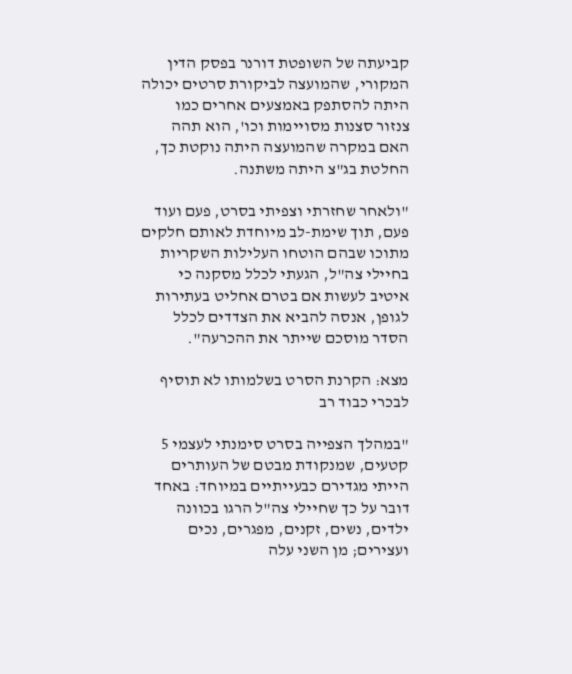קביעתה של השופטת דורנר בפסק הדין המקורי, שהמועצה לביקורת סרטים יכולה היתה להסתפק באמצעים אחרים כמו צנזור סצנות מסויימות וכו', הוא תהה האם במקרה שהמועצה היתה נוקטת כך, החלטת בג"צ היתה משתנה.

"ולאחר שחזרתי וצפיתי בסרט, פעם ועוד פעם, תוך שימת-לב מיוחדת לאותם חלקים מתוכו שבהם הוטחו העלילות השקריות בחיילי צה"ל, הגעתי לכלל מסקנה כי איטיב לעשות אם בטרם אחליט בעתירות לגופן, אנסה להביא את הצדדים לכלל הסדר מוסכם שייתר את ההכרעה".

מצא: הקרנת הסרט בשלמותו לא תוסיף לבכרי כבוד רב

"במהלך הצפייה בסרט סימנתי לעצמי 5 קטעים, שמנקודת מבטם של העותרים הייתי מגדירם כבעייתיים במיוחד: באחד דובר על כך שחיילי צה"ל הרגו בכוונה ילדים, נשים, זקנים, מפגרים, נכים ועצירים; מן השני עלה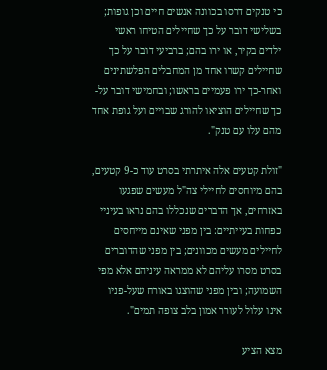כי טנקים דרסו בכוונה אנשים חיים וכן גופות; בשלישי דובר על כך שחיילים הטיחו ראשי ילדים בקיר, או ירו בהם; ברביעי דובר על כך שחיילים קשרו אחד מן המחבלים הפלשתינים ואחר-כך ירו פעמיים בראשו; ובחמישי דובר על-כך שחיילים הוציאו להורג שבויים ועל גופת אחד מהם עלו עם טנק".

"זולת קטעים אלה איתרתי בסרט עוד כ-9 קטעים, בהם מיוחסים לחיילי צה"ל מעשים שפגעו באזרחים, אך הדברים שנכללו בהם נראו בעיניי כפחות בעייתיים: בין מפני שאינם מייחסים לחיילים מעשים מכוונים; בין מפני שהדוברים בסרט מסרו עליהם לא ממראה עיניהם אלא מפי השמועה; ובין מפני שהוצגו באורח שעל-פניו אינו עלול לעורר אמון בלב צופה תמים".

מצא הציע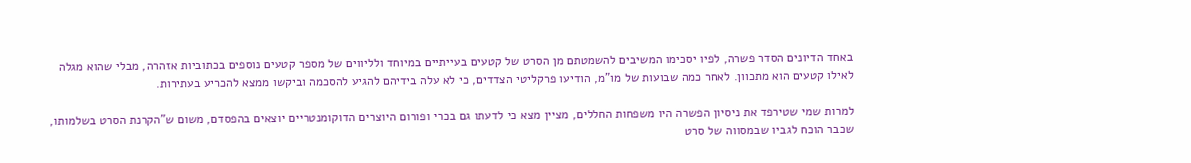באחד הדיונים הסדר פשרה, לפיו יסכימו המשיבים להשמטתם מן הסרט של קטעים בעייתיים במיוחד ולליווים של מספר קטעים נוספים בכתוביות אזהרה, מבלי שהוא מגלה לאילו קטעים הוא מתכוון. לאחר כמה שבועות של מו"מ, הודיעו פרקליטי הצדדים, כי לא עלה בידיהם להגיע להסכמה וביקשו ממצא להכריע בעתירות.

למרות שמי שטירפד את ניסיון הפשרה היו משפחות החללים, מציין מצא כי לדעתו גם בכרי ופורום היוצרים הדוקומנטריים יוצאים בהפסדם, משום ש"הקרנת הסרט בשלמותו, שכבר הוכח לגביו שבמסווה של סרט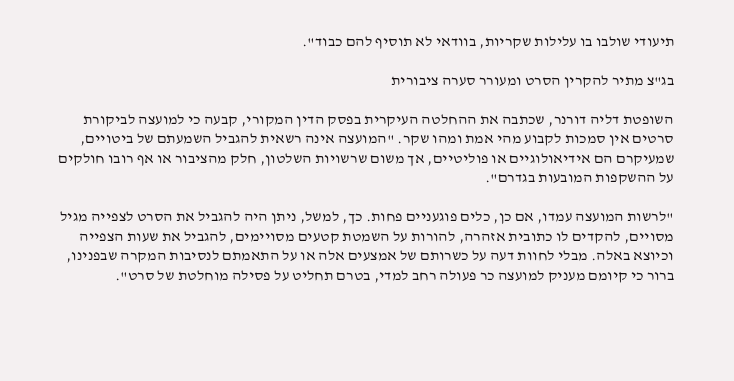תיעודי שולבו בו עלילות שקריות, בוודאי לא תוסיף להם כבוד".

בג"צ מתיר להקרין הסרט ומעורר סערה ציבורית

השופטת דליה דורנר, שכתבה את ההחלטה העיקרית בפסק הדין המקורי, קבעה כי למועצה לביקורת סרטים אין סמכות לקבוע מהי אמת ומהו שקר. "המועצה אינה רשאית להגביל השמעתם של ביטויים, שמעיקרם הם אידיאולוגיים או פוליטיים, אך משום שרשויות השלטון, חלק מהציבור או אף רובו חולקים על ההשקפות המובעות בגדרם".

"לרשות המועצה עמדו, אם כן, כלים פוגעניים פחות. כך, למשל, ניתן היה להגביל את הסרט לצפייה מגיל מסויים, להקדים לו כתובית אזהרה, להורות על השמטת קטעים מסויימים, להגביל את שעות הצפייה וכיוצא באלה. מבלי לחוות דעה על כשרותם של אמצעים אלה או על התאמתם לנסיבות המקרה שבפנינו, ברור כי קיומם מעניק למועצה כר פעולה רחב למדי, בטרם תחליט על פסילה מוחלטת של סרט".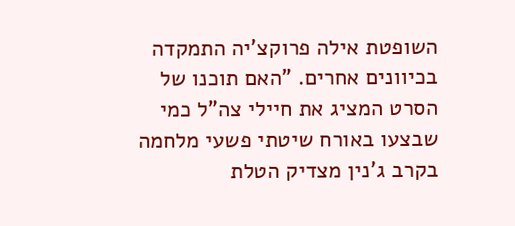השופטת אילה פרוקצ'יה התמקדה בכיוונים אחרים. "האם תוכנו של הסרט המציג את חיילי צה"ל כמי שבצעו באורח שיטתי פשעי מלחמה בקרב ג'נין מצדיק הטלת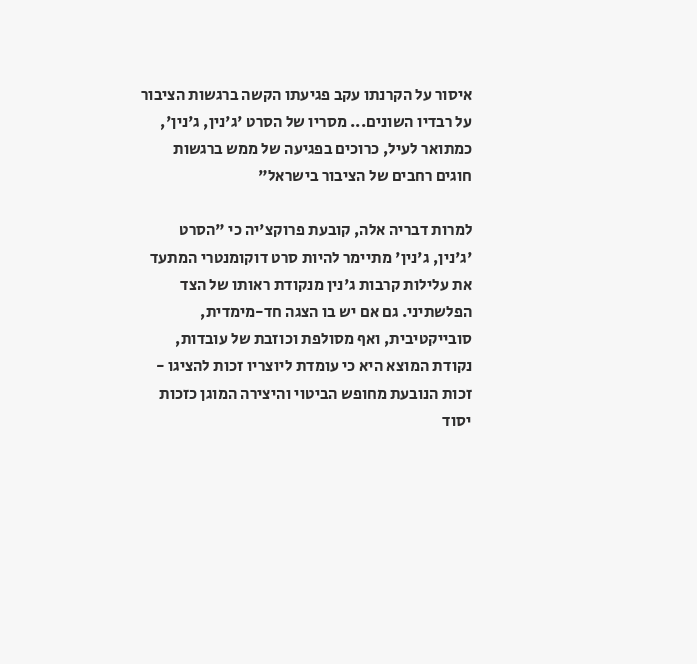איסור על הקרנתו עקב פגיעתו הקשה ברגשות הציבור על רבדיו השונים... מסריו של הסרט 'ג'נין, ג'נין', כמתואר לעיל, כרוכים בפגיעה של ממש ברגשות חוגים רחבים של הציבור בישראל"

למרות דבריה אלה, קובעת פרוקצ'יה כי "הסרט 'ג'נין, ג'נין' מתיימר להיות סרט דוקומנטרי המתעד את עלילות קרבות ג'נין מנקודת ראותו של הצד הפלשתיני. גם אם יש בו הצגה חד-מימדית, סובייקטיבית, ואף מסולפת וכוזבת של עובדות, נקודת המוצא היא כי עומדת ליוצריו זכות להציגו - זכות הנובעת מחופש הביטוי והיצירה המוגן כזכות יסוד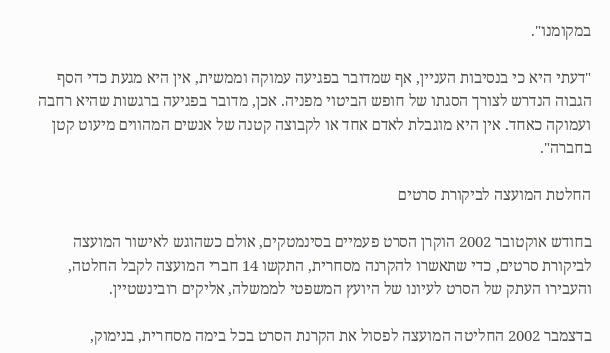במקומנו".

"דעתי היא כי בנסיבות העניין, אף שמדובר בפגיעה עמוקה וממשית, אין היא מגעת כדי הסף הגבוה הנדרש לצורך הסגתו של חופש הביטוי מפניה. אכן, מדובר בפגיעה ברגשות שהיא רחבה ועמוקה כאחד. אין היא מוגבלת לאדם אחד או לקבוצה קטנה של אנשים המהווים מיעוט קטן בחברה".

החלטת המועצה לביקורת סרטים

בחודש אוקטובר 2002 הוקרן הסרט פעמיים בסינמטקים, אולם כשהוגש לאישור המועצה לביקורת סרטים, כדי שתאשרו להקרנה מסחרית, התקשו 14 חברי המועצה לקבל החלטה, והעבירו העתק של הסרט לעיונו של היועץ המשפטי לממשלה, אליקים רובינשטיין.

בדצמבר 2002 החליטה המועצה לפסול את הקרנת הסרט בכל בימה מסחרית, בנימוק,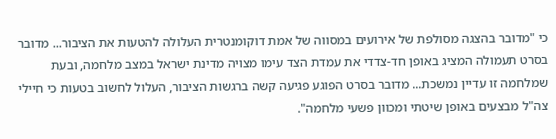כי "מדובר בהצגה מסולפת של אירועים במסווה של אמת דוקומנטרית העלולה להטעות את הציבור... מדובר בסרט תעמולה המציג באופן חד-צדדי את עמדת הצד עימו מצויה מדינת ישראל במצב מלחמה, ובעת שמלחמה זו עדיין נמשכת... מדובר בסרט הפוגע פגיעה קשה ברגשות הציבור, העלול לחשוב בטעות כי חיילי צה"ל מבצעים באופן שיטתי ומכוון פשעי מלחמה".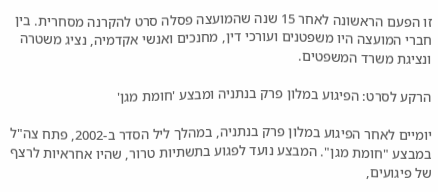זו הפעם הראשונה לאחר 15 שנה שהמועצה פסלה סרט להקרנה מסחרית. בין חברי המועצה היו משפטנים ועורכי דין, מחנכים ואנשי אקדמיה, נציג משטרה ונציגת משרד המשפטים.

הרקע לסרט: הפיגוע במלון פרק בנתניה ומבצע 'חומת מגן'

יומיים לאחר הפיגוע במלון פרק בנתניה, במהלך ליל הסדר ב-2002, פתח צה"ל במבצע "חומת מגן". המבצע נועד לפגוע בתשתיות טרור, שהיו אחראיות לרצף של פיגועים,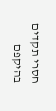חסרי תקדים בהיקפם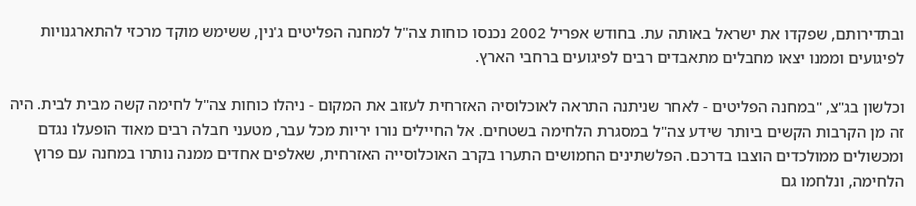ובתדירותם, שפקדו את ישראל באותה עת. בחודש אפריל 2002 נכנסו כוחות צה"ל למחנה הפליטים ג'נין, ששימש מוקד מרכזי להתארגנויות לפיגועים וממנו יצאו מחבלים מתאבדים רבים לפיגועים ברחבי הארץ.

וכלשון בג"צ, "במחנה הפליטים - לאחר שניתנה התראה לאוכלוסיה האזרחית לעזוב את המקום - ניהלו כוחות צה"ל לחימה קשה מבית לבית. היה זה מן הקרבות הקשים ביותר שידע צה"ל במסגרת הלחימה בשטחים. אל החיילים נורו יריות מכל עבר, מטעני חבלה רבים מאוד הופעלו נגדם ומכשולים ממולכדים הוצבו בדרכם. הפלשתינים החמושים התערו בקרב האוכלוסייה האזרחית, שאלפים אחדים ממנה נותרו במחנה עם פרוץ הלחימה, ונלחמו גם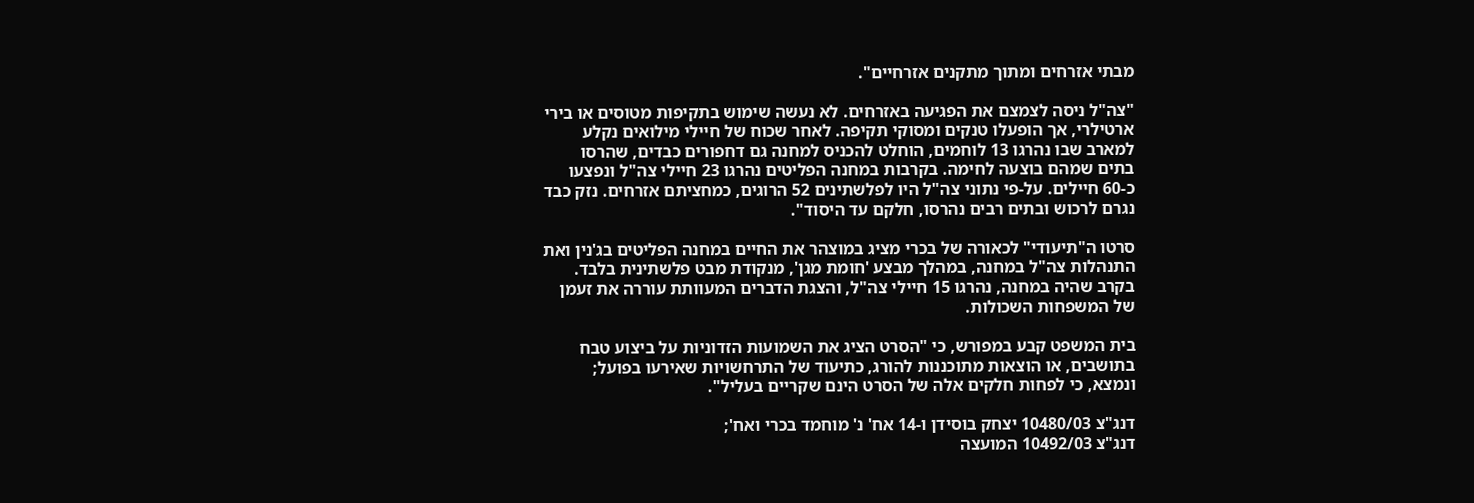מבתי אזרחים ומתוך מתקנים אזרחיים".

"צה"ל ניסה לצמצם את הפגיעה באזרחים. לא נעשה שימוש בתקיפות מטוסים או בירי ארטילרי, אך הופעלו טנקים ומסוקי תקיפה. לאחר שכוח של חיילי מילואים נקלע למארב שבו נהרגו 13 לוחמים, הוחלט להכניס למחנה גם דחפורים כבדים, שהרסו בתים שמהם בוצעה לחימה. בקרבות במחנה הפליטים נהרגו 23 חיילי צה"ל ונפצעו כ-60 חיילים. על-פי נתוני צה"ל היו לפלשתינים 52 הרוגים, כמחציתם אזרחים. נזק כבד נגרם לרכוש ובתים רבים נהרסו, חלקם עד היסוד".

סרטו ה"תיעודי" לכאורה של בכרי מציג במוצהר את החיים במחנה הפליטים בג'נין ואת התנהלות צה"ל במחנה, במהלך מבצע 'חומת מגן', מנקודת מבט פלשתינית בלבד. בקרב שהיה במחנה, נהרגו 15 חיילי צה"ל, והצגת הדברים המעוותת עוררה את זעמן של המשפחות השכולות.

בית המשפט קבע במפורש, כי "הסרט הציג את השמועות הזדוניות על ביצוע טבח בתושבים, או הוצאות מתוכננות להורג, כתיעוד של התרחשויות שאירעו בפועל; ונמצא, כי לפחות חלקים אלה של הסרט הינם שקריים בעליל".

דנג"צ 10480/03 יצחק בוסידן ו-14 אח' נ' מוחמד בכרי ואח';
דנג"צ 10492/03 המועצה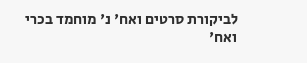לביקורת סרטים ואח' נ' מוחמד בכרי ואח'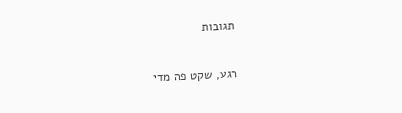תגובות

רגע, שקט פה מדי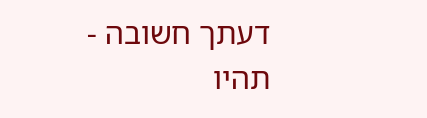דעתך חשובה - תהיו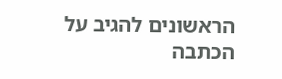הראשונים להגיב על הכתבה